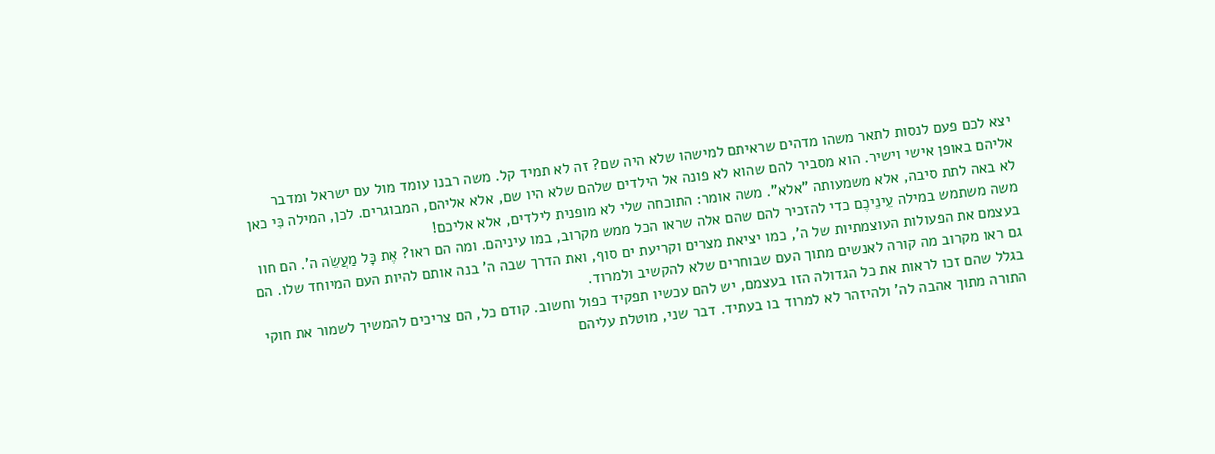יצא לכם פעם לנסות לתאר משהו מדהים שראיתם למישהו שלא היה שם? זה לא תמיד קל. משה רבנו עומד מול עם ישראל ומדבר אליהם באופן אישי וישיר. הוא מסביר להם שהוא לא פונה אל הילדים שלהם שלא היו שם, אלא אליהם, המבוגרים. לכן, המילה כִּי כאן לא באה לתת סיבה, אלא משמעותה "אלא". משה אומר: התוכחה שלי לא מופנית לילדים, אלא אליכם!
משה משתמש במילה עֵינֵיכֶם כדי להזכיר להם שהם אלה שראו הכל ממש מקרוב, במו עיניהם. ומה הם ראו? אֶת כָּל מַעֲשֵׂה ה'. הם חוו בעצמם את הפעולות העוצמתיות של ה', כמו יציאת מצרים וקריעת ים סוף, ואת הדרך שבה ה' בנה אותם להיות העם המיוחד שלו. הם גם ראו מקרוב מה קורה לאנשים מתוך העם שבוחרים שלא להקשיב ולמרוד.
בגלל שהם זכו לראות את כל הגדולה הזו בעצמם, יש להם עכשיו תפקיד כפול וחשוב. קודם כל, הם צריכים להמשיך לשמור את חוקי התורה מתוך אהבה לה' ולהיזהר לא למרוד בו בעתיד. דבר שני, מוטלת עליהם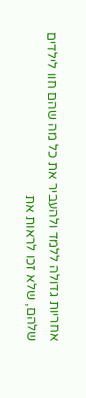אחריות גדולה ללמד ולהעביר את כל מה שהם חוו לילדים שלהם, שלא זכו לראות את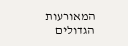המאורעות הגדולים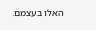האלו בעצמם.